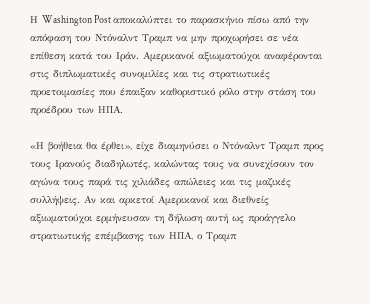Η Washington Post αποκαλύπτει το παρασκήνιο πίσω από την απόφαση του Ντόναλντ Τραμπ να μην προχωρήσει σε νέα επίθεση κατά του Ιράν. Αμερικανοί αξιωματούχοι αναφέρονται στις διπλωματικές συνομιλίες και τις στρατιωτικές προετοιμασίες που έπαιξαν καθοριστικό ρόλο στην στάση του προέδρου των ΗΠΑ.

«Η βοήθεια θα έρθει», είχε διαμηνύσει ο Ντόναλντ Τραμπ προς τους Ιρανούς διαδηλωτές, καλώντας τους να συνεχίσουν τον αγώνα τους παρά τις χιλιάδες απώλειες και τις μαζικές συλλήψεις. Αν και αρκετοί Αμερικανοί και διεθνείς αξιωματούχοι ερμήνευσαν τη δήλωση αυτή ως προάγγελο στρατιωτικής επέμβασης των ΗΠΑ, ο Τραμπ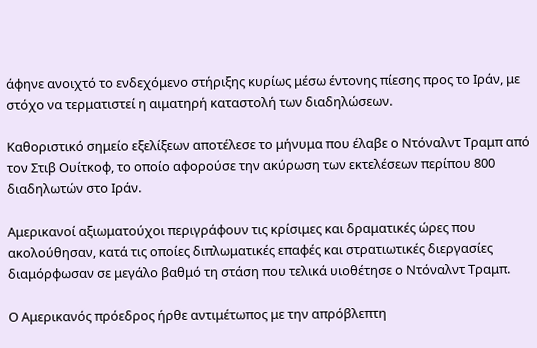άφηνε ανοιχτό το ενδεχόμενο στήριξης κυρίως μέσω έντονης πίεσης προς το Ιράν, με στόχο να τερματιστεί η αιματηρή καταστολή των διαδηλώσεων.

Καθοριστικό σημείο εξελίξεων αποτέλεσε το μήνυμα που έλαβε ο Ντόναλντ Τραμπ από τον Στιβ Ουίτκοφ, το οποίο αφορούσε την ακύρωση των εκτελέσεων περίπου 800 διαδηλωτών στο Ιράν.

Αμερικανοί αξιωματούχοι περιγράφουν τις κρίσιμες και δραματικές ώρες που ακολούθησαν, κατά τις οποίες διπλωματικές επαφές και στρατιωτικές διεργασίες διαμόρφωσαν σε μεγάλο βαθμό τη στάση που τελικά υιοθέτησε ο Ντόναλντ Τραμπ.

Ο Αμερικανός πρόεδρος ήρθε αντιμέτωπος με την απρόβλεπτη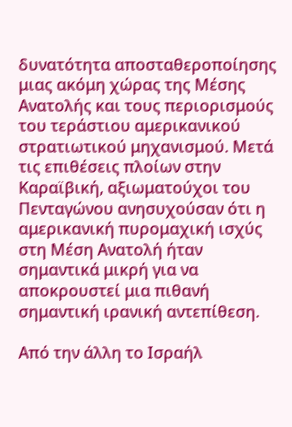δυνατότητα αποσταθεροποίησης μιας ακόμη χώρας της Μέσης Ανατολής και τους περιορισμούς του τεράστιου αμερικανικού στρατιωτικού μηχανισμού. Μετά τις επιθέσεις πλοίων στην Καραϊβική, αξιωματούχοι του Πενταγώνου ανησυχούσαν ότι η αμερικανική πυρομαχική ισχύς στη Μέση Ανατολή ήταν σημαντικά μικρή για να αποκρουστεί μια πιθανή σημαντική ιρανική αντεπίθεση.

Από την άλλη το Ισραήλ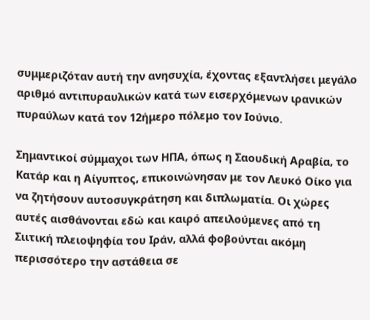συμμεριζόταν αυτή την ανησυχία, έχοντας εξαντλήσει μεγάλο αριθμό αντιπυραυλικών κατά των εισερχόμενων ιρανικών πυραύλων κατά τον 12ήμερο πόλεμο τον Ιούνιο.

Σημαντικοί σύμμαχοι των ΗΠΑ, όπως η Σαουδική Αραβία, το Κατάρ και η Αίγυπτος, επικοινώνησαν με τον Λευκό Οίκο για να ζητήσουν αυτοσυγκράτηση και διπλωματία. Οι χώρες αυτές αισθάνονται εδώ και καιρό απειλούμενες από τη Σιιτική πλειοψηφία του Ιράν, αλλά φοβούνται ακόμη περισσότερο την αστάθεια σε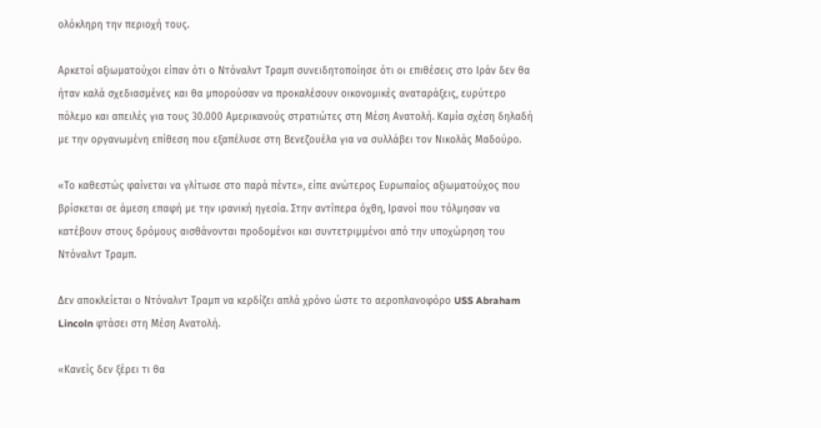ολόκληρη την περιοχή τους.

Αρκετοί αξιωματούχοι είπαν ότι ο Ντόναλντ Τραμπ συνειδητοποίησε ότι οι επιθέσεις στο Ιράν δεν θα ήταν καλά σχεδιασμένες και θα μπορούσαν να προκαλέσουν οικονομικές αναταράξεις, ευρύτερο πόλεμο και απειλές για τους 30.000 Αμερικανούς στρατιώτες στη Μέση Ανατολή. Καμία σχέση δηλαδή με την οργανωμένη επίθεση που εξαπέλυσε στη Βενεζουέλα για να συλλάβει τον Νικολάς Μαδούρο.

«Το καθεστώς φαίνεται να γλίτωσε στο παρά πέντε», είπε ανώτερος Ευρωπαίος αξιωματούχος που βρίσκεται σε άμεση επαφή με την ιρανική ηγεσία. Στην αντίπερα όχθη, Ιρανοί που τόλμησαν να κατέβουν στους δρόμους αισθάνονται προδομένοι και συντετριμμένοι από την υποχώρηση του Ντόναλντ Τραμπ.

Δεν αποκλείεται ο Ντόναλντ Τραμπ να κερδίζει απλά χρόνο ώστε το αεροπλανοφόρο USS Abraham Lincoln φτάσει στη Μέση Ανατολή.

«Κανείς δεν ξέρει τι θα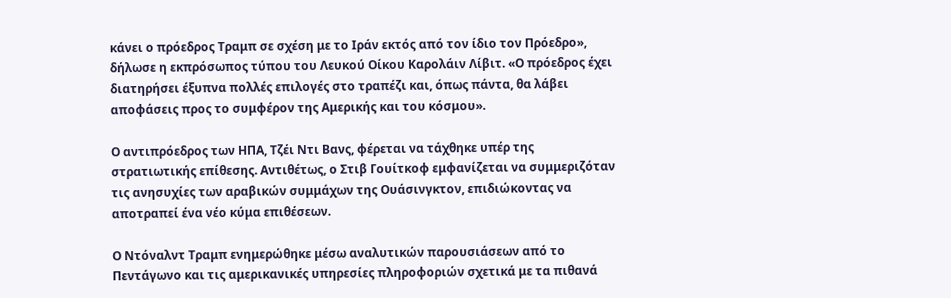κάνει ο πρόεδρος Τραμπ σε σχέση με το Ιράν εκτός από τον ίδιο τον Πρόεδρο», δήλωσε η εκπρόσωπος τύπου του Λευκού Οίκου Καρολάιν Λίβιτ. «Ο πρόεδρος έχει διατηρήσει έξυπνα πολλές επιλογές στο τραπέζι και, όπως πάντα, θα λάβει αποφάσεις προς το συμφέρον της Αμερικής και του κόσμου».

Ο αντιπρόεδρος των ΗΠΑ, Τζέι Ντι Βανς, φέρεται να τάχθηκε υπέρ της στρατιωτικής επίθεσης. Αντιθέτως, ο Στιβ Γουίτκοφ εμφανίζεται να συμμεριζόταν τις ανησυχίες των αραβικών συμμάχων της Ουάσινγκτον, επιδιώκοντας να αποτραπεί ένα νέο κύμα επιθέσεων.

Ο Ντόναλντ Τραμπ ενημερώθηκε μέσω αναλυτικών παρουσιάσεων από το Πεντάγωνο και τις αμερικανικές υπηρεσίες πληροφοριών σχετικά με τα πιθανά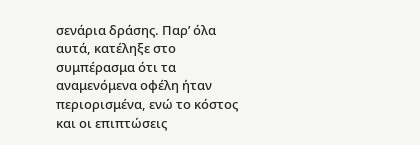σενάρια δράσης. Παρ’ όλα αυτά, κατέληξε στο συμπέρασμα ότι τα αναμενόμενα οφέλη ήταν περιορισμένα, ενώ το κόστος και οι επιπτώσεις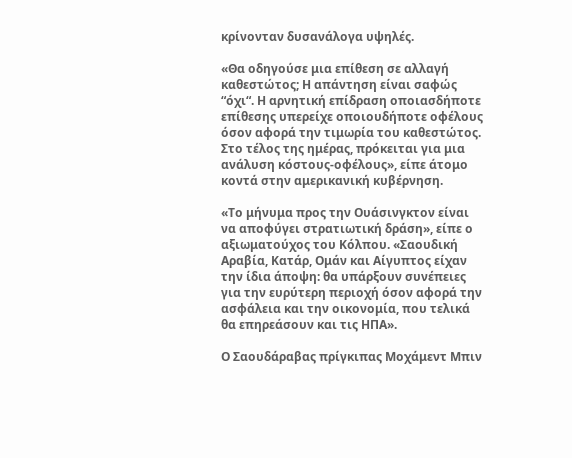κρίνονταν δυσανάλογα υψηλές.

«Θα οδηγούσε μια επίθεση σε αλλαγή καθεστώτος; Η απάντηση είναι σαφώς “όχι“. Η αρνητική επίδραση οποιασδήποτε επίθεσης υπερείχε οποιουδήποτε οφέλους όσον αφορά την τιμωρία του καθεστώτος. Στο τέλος της ημέρας, πρόκειται για μια ανάλυση κόστους-οφέλους», είπε άτομο κοντά στην αμερικανική κυβέρνηση.

«Το μήνυμα προς την Ουάσινγκτον είναι να αποφύγει στρατιωτική δράση», είπε ο αξιωματούχος του Κόλπου. «Σαουδική Αραβία, Κατάρ, Ομάν και Αίγυπτος είχαν την ίδια άποψη: θα υπάρξουν συνέπειες για την ευρύτερη περιοχή όσον αφορά την ασφάλεια και την οικονομία, που τελικά θα επηρεάσουν και τις ΗΠΑ».

Ο Σαουδάραβας πρίγκιπας Μοχάμεντ Μπιν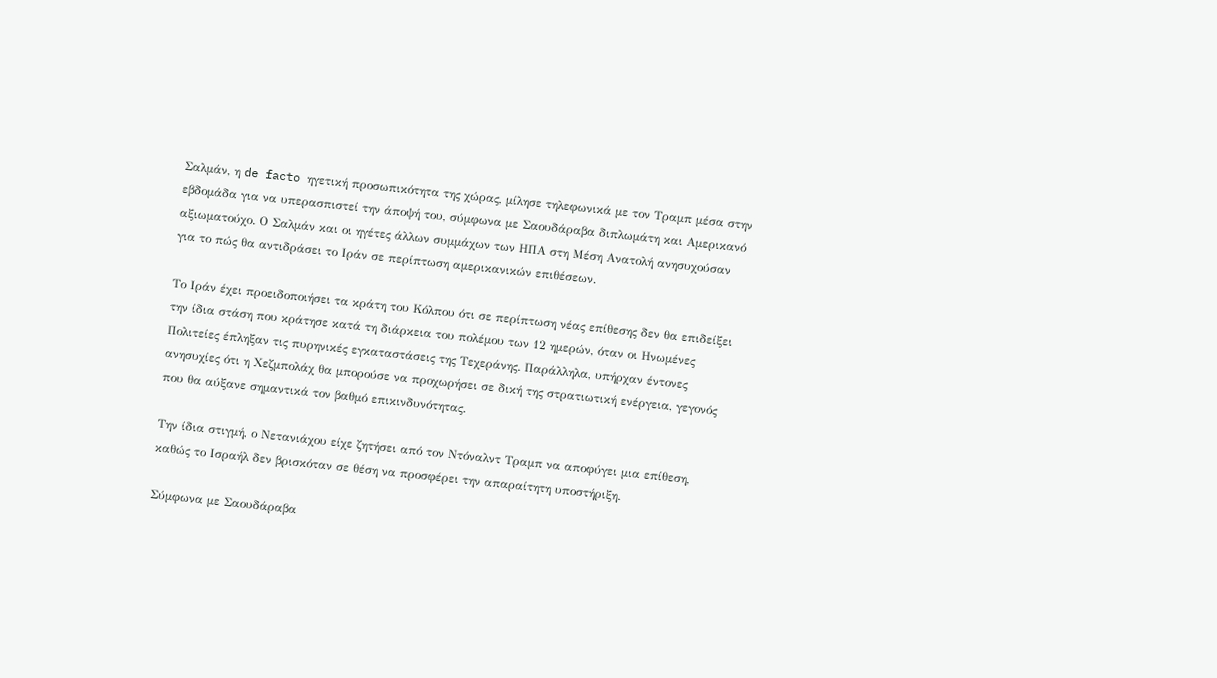Σαλμάν, η de facto ηγετική προσωπικότητα της χώρας, μίλησε τηλεφωνικά με τον Τραμπ μέσα στην εβδομάδα για να υπερασπιστεί την άποψή του, σύμφωνα με Σαουδάραβα διπλωμάτη και Αμερικανό αξιωματούχο. Ο Σαλμάν και οι ηγέτες άλλων συμμάχων των ΗΠΑ στη Μέση Ανατολή ανησυχούσαν για το πώς θα αντιδράσει το Ιράν σε περίπτωση αμερικανικών επιθέσεων.

Το Ιράν έχει προειδοποιήσει τα κράτη του Κόλπου ότι σε περίπτωση νέας επίθεσης δεν θα επιδείξει την ίδια στάση που κράτησε κατά τη διάρκεια του πολέμου των 12 ημερών, όταν οι Ηνωμένες Πολιτείες έπληξαν τις πυρηνικές εγκαταστάσεις της Τεχεράνης. Παράλληλα, υπήρχαν έντονες ανησυχίες ότι η Χεζμπολάχ θα μπορούσε να προχωρήσει σε δική της στρατιωτική ενέργεια, γεγονός που θα αύξανε σημαντικά τον βαθμό επικινδυνότητας.

Την ίδια στιγμή, ο Νετανιάχου είχε ζητήσει από τον Ντόναλντ Τραμπ να αποφύγει μια επίθεση, καθώς το Ισραήλ δεν βρισκόταν σε θέση να προσφέρει την απαραίτητη υποστήριξη.

Σύμφωνα με Σαουδάραβα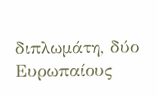διπλωμάτη, δύο Ευρωπαίους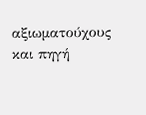αξιωματούχους και πηγή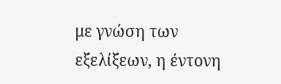με γνώση των εξελίξεων, η έντονη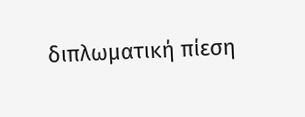διπλωματική πίεση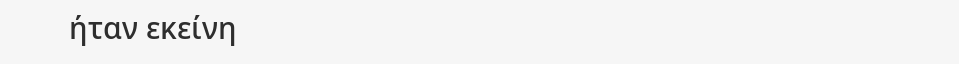ήταν εκείνη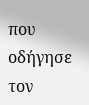που οδήγησε τον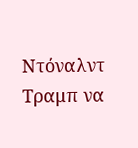Ντόναλντ Τραμπ να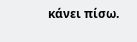κάνει πίσω.